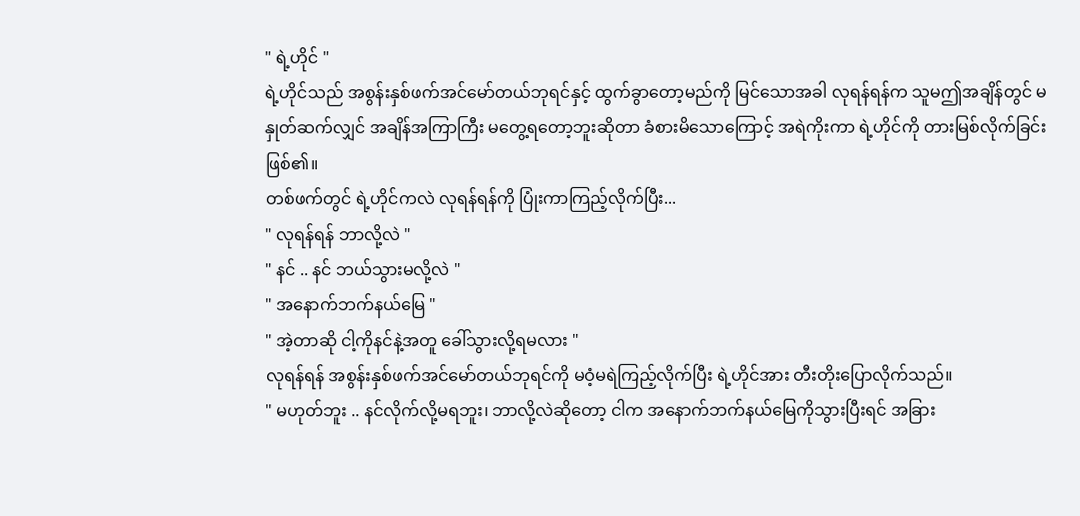" ရဲ့ဟိုင် "
ရဲ့ဟိုင်သည် အစွန်းနှစ်ဖက်အင်မော်တယ်ဘုရင်နှင့် ထွက်ခွာတော့မည်ကို မြင်သောအခါ လုရန်ရန်က သူမဤအချိန်တွင် မနှုတ်ဆက်လျှင် အချိန်အကြာကြီး မတွေ့ရတော့ဘူးဆိုတာ ခံစားမိသောကြောင့် အရဲကိုးကာ ရဲ့ဟိုင်ကို တားမြစ်လိုက်ခြင်းဖြစ်၏။
တစ်ဖက်တွင် ရဲ့ဟိုင်ကလဲ လုရန်ရန်ကို ပြုံးကာကြည့်လိုက်ပြီး...
" လုရန်ရန် ဘာလို့လဲ "
" နင် .. နင် ဘယ်သွားမလို့လဲ "
" အနောက်ဘက်နယ်မြေ "
" အဲ့တာဆို ငါ့ကိုနင်နဲ့အတူ ခေါ်သွားလို့ရမလား "
လုရန်ရန် အစွန်းနှစ်ဖက်အင်မော်တယ်ဘုရင်ကို မဝံ့မရဲကြည့်လိုက်ပြီး ရဲ့ဟိုင်အား တီးတိုးပြောလိုက်သည်။
" မဟုတ်ဘူး .. နင်လိုက်လို့မရဘူး၊ ဘာလို့လဲဆိုတော့ ငါက အနောက်ဘက်နယ်မြေကိုသွားပြီးရင် အခြား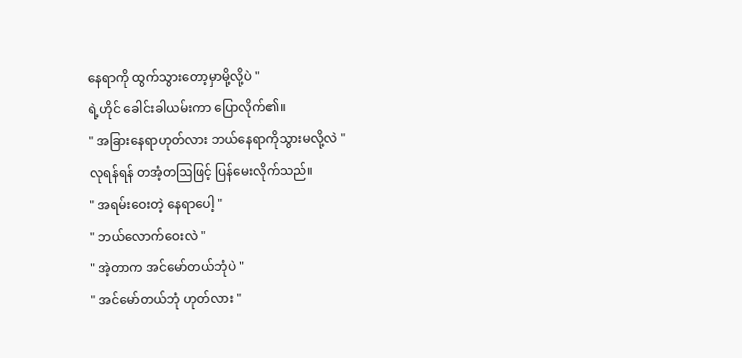နေရာကို ထွက်သွားတော့မှာမို့လို့ပဲ "
ရဲ့ဟိုင် ခေါင်းခါယမ်းကာ ပြောလိုက်၏။
" အခြားနေရာဟုတ်လား ဘယ်နေရာကိုသွားမလို့လဲ "
လုရန်ရန် တအံ့တဩဖြင့် ပြန်မေးလိုက်သည်။
" အရမ်းဝေးတဲ့ နေရာပေါ့ "
" ဘယ်လောက်ဝေးလဲ "
" အဲ့တာက အင်မော်တယ်ဘုံပဲ "
" အင်မော်တယ်ဘုံ ဟုတ်လား "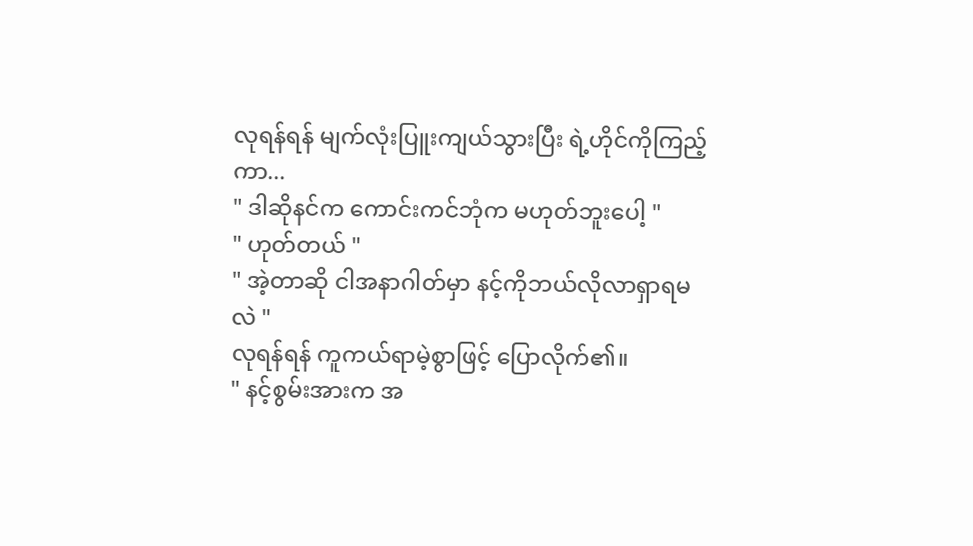လုရန်ရန် မျက်လုံးပြူးကျယ်သွားပြီး ရဲ့ဟိုင်ကိုကြည့်ကာ...
" ဒါဆိုနင်က ကောင်းကင်ဘုံက မဟုတ်ဘူးပေါ့ "
" ဟုတ်တယ် "
" အဲ့တာဆို ငါအနာဂါတ်မှာ နင့်ကိုဘယ်လိုလာရှာရမလဲ "
လုရန်ရန် ကူကယ်ရာမဲ့စွာဖြင့် ပြောလိုက်၏။
" နင့်စွမ်းအားက အ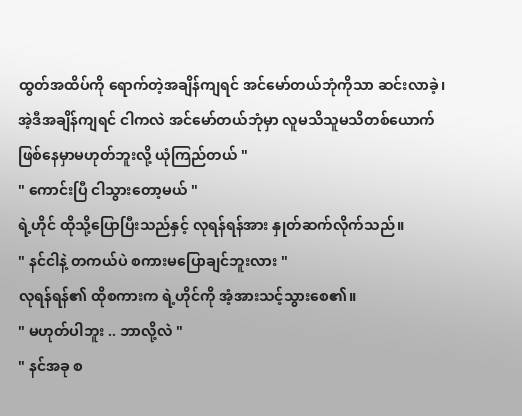ထွတ်အထိပ်ကို ရောက်တဲ့အချိန်ကျရင် အင်မော်တယ်ဘုံကိုသာ ဆင်းလာခဲ့၊ အဲ့ဒီအချိန်ကျရင် ငါကလဲ အင်မော်တယ်ဘုံမှာ လူမသိသူမသိတစ်ယောက် ဖြစ်နေမှာမဟုတ်ဘူးလို့ ယုံကြည်တယ် "
" ကောင်းပြီ ငါသွားတော့မယ် "
ရဲ့ဟိုင် ထိုသို့ပြောပြီးသည်နှင့် လုရန်ရန်အား နှုတ်ဆက်လိုက်သည်။
" နင်ငါနဲ့ တကယ်ပဲ စကားမပြောချင်ဘူးလား "
လုရန်ရန်၏ ထိုစကားက ရဲ့ဟိုင်ကို အံ့အားသင့်သွားစေ၏။
" မဟုတ်ပါဘူး .. ဘာလို့လဲ "
" နင်အခု စ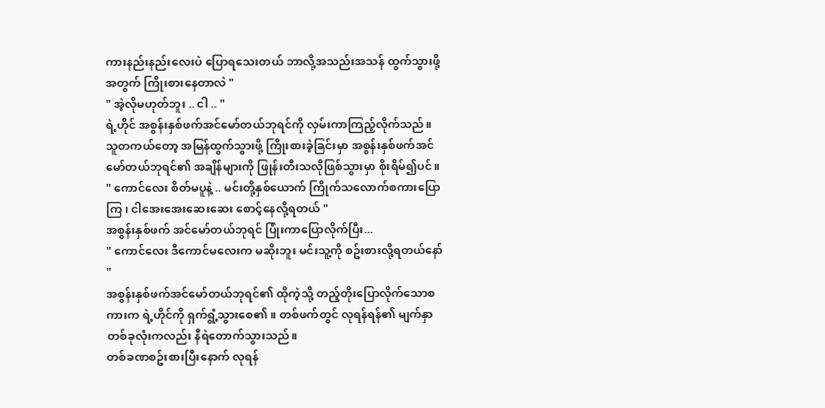ကားနည်းနည်းလေးပဲ ပြောရသေးတယ် ဘာလို့အသည်းအသန် ထွက်သွားဖို့အတွက် ကြိုးစားနေတာလဲ "
" အဲ့လိုမဟုတ်ဘူး .. ငါ .. "
ရဲ့ဟိုင် အစွန်းနှစ်ဖက်အင်မော်တယ်ဘုရင်ကို လှမ်းကာကြည့်လိုက်သည်။ သူတကယ်တော့ အမြန်ထွက်သွားဖို့ ကြိုးစားခဲ့ခြင်းမှာ အစွန်းနှစ်ဖက်အင်မော်တယ်ဘုရင်၏ အချိန်များကို ဖြုန်းတီးသလိုဖြစ်သွားမှာ စိုးရိမ်၍ပင်။
" ကောင်လေး စိတ်မပူနဲ့ .. မင်းတို့နှစ်ယောက် ကြိုက်သလောက်စကားပြောကြ၊ ငါအေးအေးဆေးဆေး စောင့်နေလို့ရတယ် "
အစွန်းနှစ်ဖက် အင်မော်တယ်ဘုရင် ပြုံးကာပြောလိုက်ပြီး...
" ကောင်လေး ဒီကောင်မလေးက မဆိုးဘူး မင်းသူ့ကို စဥ်းစားလို့ရတယ်နော် "
အစွန်းနှစ်ဖက်အင်မော်တယ်ဘုရင်၏ ထိုကဲ့သို့ တည့်တိုးပြောလိုက်သောစကားက ရဲ့ဟိုင်ကို ရှက်ရွံ့သွားစေ၏။ တစ်ဖက်တွင် လုရန်ရန်၏ မျက်နှာတစ်ခုလုံးကလည်း နီရဲတောက်သွားသည်။
တစ်ခဏစဥ်းစားပြီးနောက် လုရန်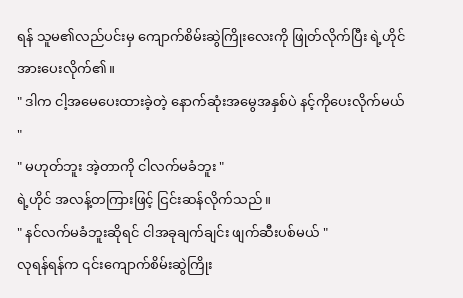ရန် သူမ၏လည်ပင်းမှ ကျောက်စိမ်းဆွဲကြိုးလေးကို ဖြုတ်လိုက်ပြီး ရဲ့ဟိုင်အားပေးလိုက်၏။
" ဒါက ငါ့အမေပေးထားခဲ့တဲ့ နောက်ဆုံးအမွေအနှစ်ပဲ နင့်ကိုပေးလိုက်မယ် "
" မဟုတ်ဘူး အဲ့တာကို ငါလက်မခံဘူး "
ရဲ့ဟိုင် အလန့်တကြားဖြင့် ငြင်းဆန်လိုက်သည်။
" နင်လက်မခံဘူးဆိုရင် ငါအခုချက်ချင်း ဖျက်ဆီးပစ်မယ် "
လုရန်ရန်က ၎င်းကျောက်စိမ်းဆွဲကြိုး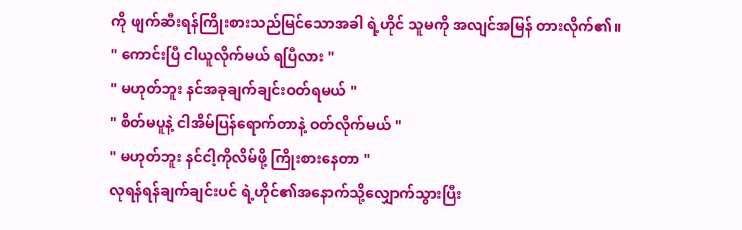ကို ဖျက်ဆီးရန်ကြိုးစားသည်မြင်သောအခါ ရဲ့ဟိုင် သူမကို အလျင်အမြန် တားလိုက်၏။
" ကောင်းပြီ ငါယူလိုက်မယ် ရပြီလား "
" မဟုတ်ဘူး နင်အခုချက်ချင်းဝတ်ရမယ် "
" စိတ်မပူနဲ့ ငါအိမ်ပြန်ရောက်တာနဲ့ ဝတ်လိုက်မယ် "
" မဟုတ်ဘူး နင်ငါ့ကိုလိမ်ဖို့ ကြိုးစားနေတာ "
လုရန်ရန်ချက်ချင်းပင် ရဲ့ဟိုင်၏အနောက်သို့လျှောက်သွားပြီး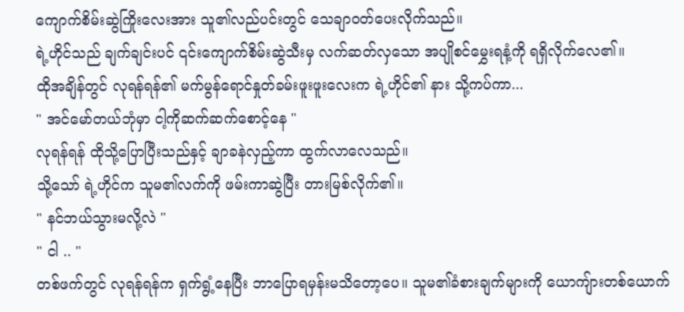ကျောက်စိမ်းဆွဲကြိုးလေးအား သူ၏လည်ပင်းတွင် သေချာဝတ်ပေးလိုက်သည်။
ရဲ့ဟိုင်သည် ချက်ချင်းပင် ၎င်းကျောက်စိမ်းဆွဲသီးမှ လက်ဆတ်လှသော အပျိုစင်မွှေးရနံ့ကို ရရှိလိုက်လေ၏။
ထိုအချိန်တွင် လုရန်ရန်၏ မက်မွန်ရောင်နှုတ်ခမ်းဖူးဖူးလေးက ရဲ့ဟိုင်၏ နား သို့ကပ်ကာ...
" အင်မော်တယ်ဘုံမှာ ငါ့ကိုဆက်ဆက်စောင့်နေ "
လုရန်ရန် ထိုသို့ပြောပြီးသည်နှင့် ချာခနဲလှည့်ကာ ထွက်လာလေသည်။
သို့သော် ရဲ့ဟိုင်က သူမ၏လက်ကို ဖမ်းကာဆွဲပြီး တားမြစ်လိုက်၏။
" နင်ဘယ်သွားမလို့လဲ "
" ငါ .. "
တစ်ဖက်တွင် လုရန်ရန်က ရှက်ရွံ့နေပြီး ဘာပြောရမှန်းမသိတော့ပေ။ သူမ၏ခံစားချက်များကို ယောကျ်ားတစ်ယောက်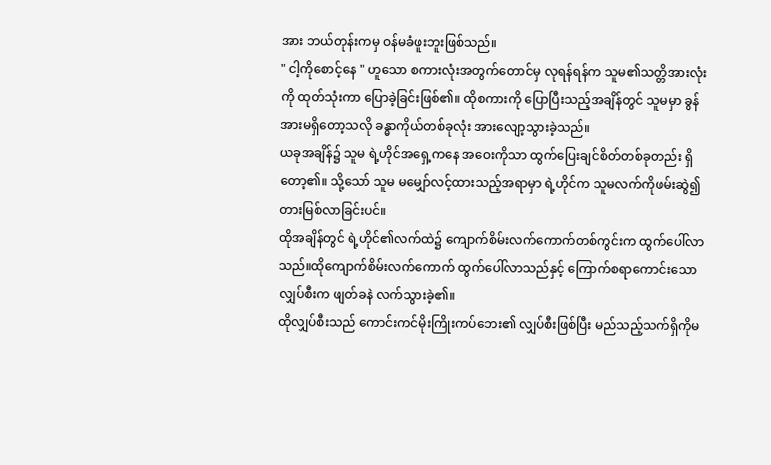အား ဘယ်တုန်းကမှ ဝန်မခံဖူးဘူးဖြစ်သည်။
" ငါ့ကိုစောင့်နေ " ဟူသော စကားလုံးအတွက်တောင်မှ လုရန်ရန်က သူမ၏သတ္တိအားလုံးကို ထုတ်သုံးကာ ပြောခဲ့ခြင်းဖြစ်၏။ ထိုစကားကို ပြောပြီးသည့်အချိန်တွင် သူမမှာ ခွန်အားမရှိတော့သလို ခန္ဓာကိုယ်တစ်ခုလုံး အားလျော့သွားခဲ့သည်။
ယခုအချိန်၌ သူမ ရဲ့ဟိုင်အရှေ့ကနေ အဝေးကိုသာ ထွက်ပြေးချင်စိတ်တစ်ခုတည်း ရှိတော့၏။ သို့သော် သူမ မမျှော်လင့်ထားသည့်အရာမှာ ရဲ့ဟိုင်က သူမလက်ကိုဖမ်းဆွဲ၍ တားမြစ်လာခြင်းပင်။
ထိုအချိန်တွင် ရဲ့ဟိုင်၏လက်ထဲ၌ ကျောက်စိမ်းလက်ကောက်တစ်ကွင်းက ထွက်ပေါ်လာသည်။ထိုကျောက်စိမ်းလက်ကောက် ထွက်ပေါ်လာသည်နှင့် ကြောက်စရာကောင်းသော လျှပ်စီးက ဖျတ်ခနဲ လက်သွားခဲ့၏။
ထိုလျှပ်စီးသည် ကောင်းကင်မိုးကြိုးကပ်ဘေး၏ လျှပ်စီးဖြစ်ပြီး မည်သည့်သက်ရှိကိုမ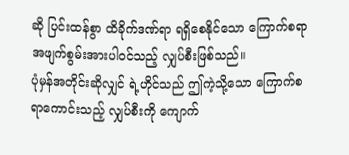ဆို ပြင်းထန်စွာ ထိခိုက်ဒဏ်ရာ ရရှိစေနိုင်သော ကြောက်စရာ အဖျက်စွမ်းအားပါဝင်သည့် လျှပ်စီးဖြစ်သည်။
ပုံမှန်အတိုင်းဆိုလျှင် ရဲ့ဟိုင်သည် ဤကဲ့သို့သော ကြောက်စရာကောင်းသည့် လျှပ်စီးကို ကျောက်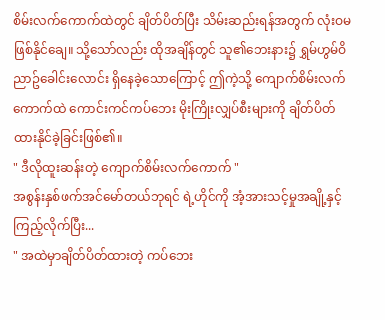စိမ်းလက်ကောက်ထဲတွင် ချိတ်ပိတ်ပြီး သိမ်းဆည်းရန်အတွက် လုံးဝမဖြစ်နိုင်ချေ။ သို့သော်လည်း ထိုအချိန်တွင် သူ၏ဘေးနား၌ ရွှမ်ဟွမ်ဝိညာဥ်ခေါင်းလောင်း ရှိနေခဲ့သောကြောင့် ဤကဲ့သို့ ကျောက်စိမ်းလက်ကောက်ထဲ ကောင်းကင်ကပ်ဘေး မိုးကြိုးလျှပ်စီးများကို ချိတ်ပိတ်ထားနိုင်ခဲ့ခြင်းဖြစ်၏။
" ဒီလိုထူးဆန်းတဲ့ ကျောက်စိမ်းလက်ကောက် "
အစွန်းနှစ်ဖက်အင်မော်တယ်ဘုရင် ရဲ့ဟိုင်ကို အံ့အားသင့်မှုအချို့နှင့် ကြည့်လိုက်ပြီး...
" အထဲမှာချိတ်ပိတ်ထားတဲ့ ကပ်ဘေး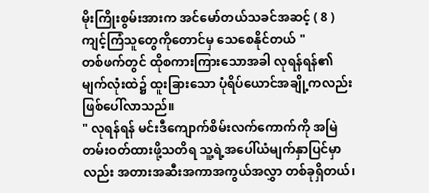မိုးကြိုးစွမ်းအားက အင်မော်တယ်သခင်အဆင့် ( 8 ) ကျင့်ကြံသူတွေကိုတောင်မှ သေစေနိုင်တယ် "
တစ်ဖက်တွင် ထိုစကားကြားသောအခါ လုရန်ရန်၏ မျက်လုံးထဲ၌ ထူးခြားသော ပုံရိပ်ယောင်အချို့ကလည်း ဖြစ်ပေါ်လာသည်။
" လုရန်ရန် မင်းဒီကျောက်စိမ်းလက်ကောက်ကို အမြဲတမ်းဝတ်ထားဖို့သတိရ သူ့ရဲ့အပေါ်ယံမျက်နှာပြင်မှာလည်း အတားအဆီးအကာအကွယ်အလွှာ တစ်ခုရှိတယ်၊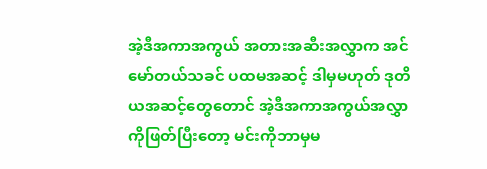အဲ့ဒီအကာအကွယ် အတားအဆီးအလွှာက အင်မော်တယ်သခင် ပထမအဆင့် ဒါမှမဟုတ် ဒုတိယအဆင့်တွေတောင် အဲ့ဒီအကာအကွယ်အလွှာကိုဖြတ်ပြီးတော့ မင်းကိုဘာမှမ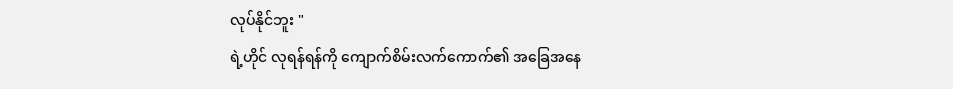လုပ်နိုင်ဘူး "
ရဲ့ဟိုင် လုရန်ရန်ကို ကျောက်စိမ်းလက်ကောက်၏ အခြေအနေ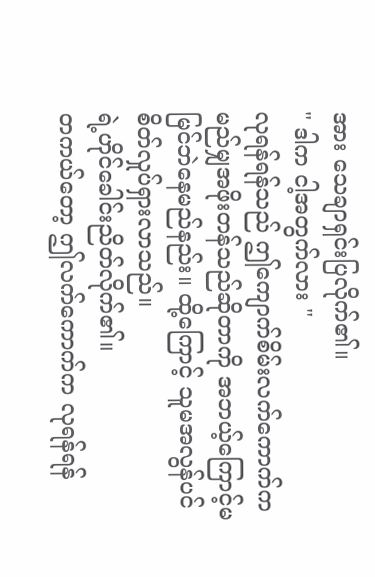အား သေချာရှင်းပြလိုက်၏။
" ဒါက ငါ့အတွက်လား "
လုရန်ရန်သည် ဤကျောက်စိမ်းလက်ကောက်က မည်မျှအဖိုးတန်သည်ဆိုတာကို အဘယ့်ကြောင့်မမြင်ဘဲနေမည်နည်း။ ထို့ကြောင့် သူမအလွန်ပင် စိတ်လှုပ်ရှားလာသည်။
ရဲ့ဟိုင်ခေါင်းညိတ်လိုက်၏။
တကယ်တော့ ဤလက်ကောက်က လုရန်ရန်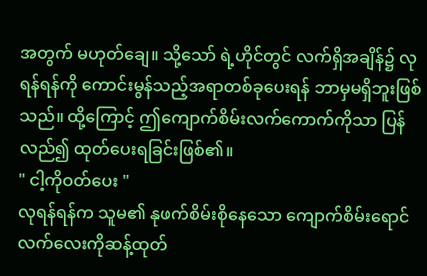အတွက် မဟုတ်ချေ။ သို့သော် ရဲ့ဟိုင်တွင် လက်ရှိအချိန်၌ လုရန်ရန်ကို ကောင်းမွန်သည့်အရာတစ်ခုပေးရန် ဘာမှမရှိဘူးဖြစ်သည်။ ထို့ကြောင့် ဤကျောက်စိမ်းလက်ကောက်ကိုသာ ပြန်လည်၍ ထုတ်ပေးရခြင်းဖြစ်၏။
" ငါ့ကိုဝတ်ပေး "
လုရန်ရန်က သူမ၏ နုဖက်စိမ်းစိုနေသော ကျောက်စိမ်းရောင်လက်လေးကိုဆန့်ထုတ်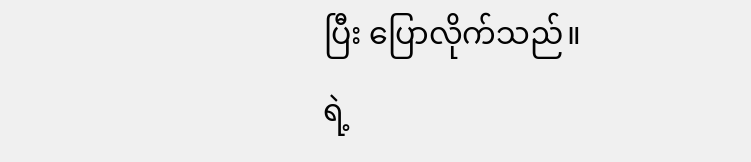ပြီး ပြောလိုက်သည်။
ရဲ့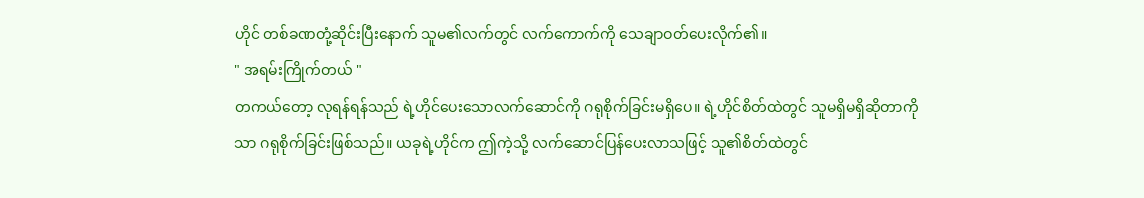ဟိုင် တစ်ခဏတုံ့ဆိုင်းပြီးနောက် သူမ၏လက်တွင် လက်ကောက်ကို သေချာဝတ်ပေးလိုက်၏။
" အရမ်းကြိုက်တယ် "
တကယ်တော့ လုရန်ရန်သည် ရဲ့ဟိုင်ပေးသောလက်ဆောင်ကို ဂရုစိုက်ခြင်းမရှိပေ။ ရဲ့ဟိုင်စိတ်ထဲတွင် သူမရှိမရှိဆိုတာကိုသာ ဂရုစိုက်ခြင်းဖြစ်သည်။ ယခုရဲ့ဟိုင်က ဤကဲ့သို့ လက်ဆောင်ပြန်ပေးလာသဖြင့် သူ၏စိတ်ထဲတွင်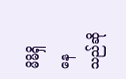မိမိရှိနေသည်ဆို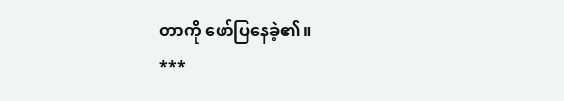တာကို ဖော်ပြနေခဲ့၏။
***